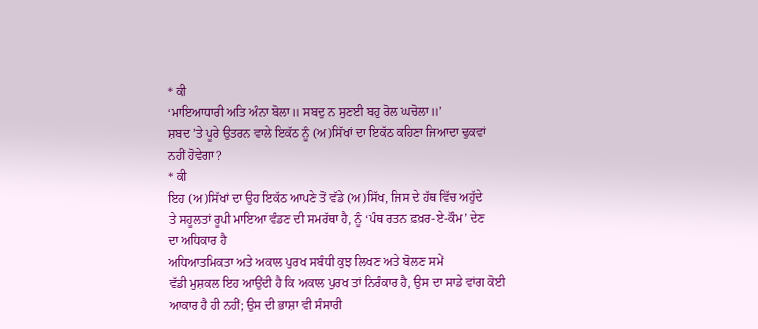* ਕੀ
‘ਮਾਇਆਧਾਰੀ ਅਤਿ ਅੰਨਾ ਬੋਲਾ॥ ਸਬਦੁ ਨ ਸੁਣਈ ਬਹੁ ਰੋਲ ਘਚੋਲਾ॥’
ਸ਼ਬਦ ’ਤੇ ਪੂਰੇ ਉਤਰਨ ਵਾਲੇ ਇਕੱਠ ਨੂੰ (ਅ)ਸਿੱਖਾਂ ਦਾ ਇਕੱਠ ਕਹਿਣਾ ਜਿਆਦਾ ਢੁਕਵਾਂ
ਨਹੀਂ ਹੋਵੇਗਾ?
* ਕੀ
ਇਹ (ਅ)ਸਿੱਖਾਂ ਦਾ ਉਹ ਇਕੱਠ ਆਪਣੇ ਤੋਂ ਵੱਡੇ (ਅ)ਸਿੱਖ, ਜਿਸ ਦੇ ਹੱਥ ਵਿੱਚ ਅਹੁੱਦੇ
ਤੇ ਸਹੂਲਤਾਂ ਰੂਪੀ ਮਾਇਆ ਵੰਡਣ ਦੀ ਸਮਰੱਥਾ ਹੈ, ਨੂੰ ‘ਪੰਥ ਰਤਨ ਫ਼ਖ਼ਰ-ਏ-ਕੌਮ’ ਦੇਣ
ਦਾ ਅਧਿਕਾਰ ਹੈ
ਅਧਿਆਤਮਿਕਤਾ ਅਤੇ ਅਕਾਲ ਪੁਰਖ ਸਬੰਧੀ ਕੁਝ ਲਿਖਣ ਅਤੇ ਬੋਲਣ ਸਮੇਂ
ਵੱਡੀ ਮੁਸ਼ਕਲ ਇਹ ਆਉਂਦੀ ਹੈ ਕਿ ਅਕਾਲ ਪੁਰਖ ਤਾਂ ਨਿਰੰਕਾਰ ਹੈ, ਉਸ ਦਾ ਸਾਡੇ ਵਾਂਗ ਕੋਈ
ਆਕਾਰ ਹੈ ਹੀ ਨਹੀਂ; ਉਸ ਦੀ ਭਾਸ਼ਾ ਵੀ ਸੰਸਾਰੀ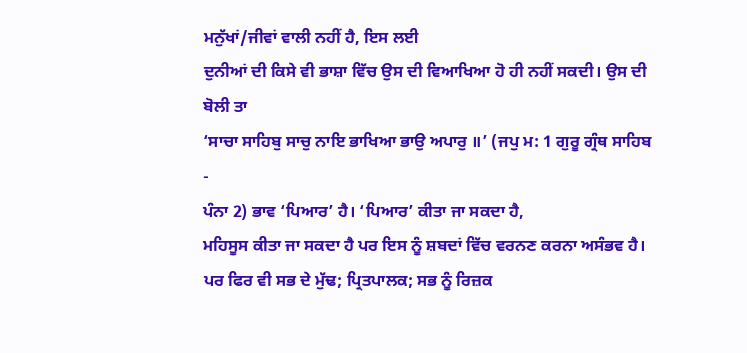ਮਨੁੱਖਾਂ/ਜੀਵਾਂ ਵਾਲੀ ਨਹੀਂ ਹੈ, ਇਸ ਲਈ
ਦੁਨੀਆਂ ਦੀ ਕਿਸੇ ਵੀ ਭਾਸ਼ਾ ਵਿੱਚ ਉਸ ਦੀ ਵਿਆਖਿਆ ਹੋ ਹੀ ਨਹੀਂ ਸਕਦੀ। ਉਸ ਦੀ ਬੋਲੀ ਤਾ
‘ਸਾਚਾ ਸਾਹਿਬੁ ਸਾਚੁ ਨਾਇ ਭਾਖਿਆ ਭਾਉ ਅਪਾਰੁ ॥’ (ਜਪੁ ਮ: 1 ਗੁਰੂ ਗ੍ਰੰਥ ਸਾਹਿਬ -
ਪੰਨਾ 2) ਭਾਵ ‘ਪਿਆਰ’ ਹੈ। ‘ਪਿਆਰ’ ਕੀਤਾ ਜਾ ਸਕਦਾ ਹੈ,
ਮਹਿਸੂਸ ਕੀਤਾ ਜਾ ਸਕਦਾ ਹੈ ਪਰ ਇਸ ਨੂੰ ਸ਼ਬਦਾਂ ਵਿੱਚ ਵਰਨਣ ਕਰਨਾ ਅਸੰਭਵ ਹੈ।
ਪਰ ਫਿਰ ਵੀ ਸਭ ਦੇ ਮੁੱਢ; ਪ੍ਰਿਤਪਾਲਕ; ਸਭ ਨੂੰ ਰਿਜ਼ਕ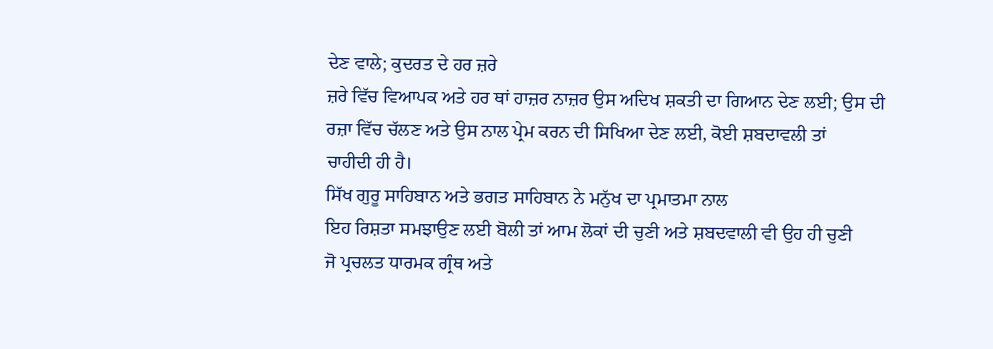ਦੇਣ ਵਾਲੇ; ਕੁਦਰਤ ਦੇ ਹਰ ਜ਼ਰੇ
ਜ਼ਰੇ ਵਿੱਚ ਵਿਆਪਕ ਅਤੇ ਹਰ ਥਾਂ ਹਾਜ਼ਰ ਨਾਜ਼ਰ ਉਸ ਅਦਿਖ ਸ਼ਕਤੀ ਦਾ ਗਿਆਨ ਦੇਣ ਲਈ; ਉਸ ਦੀ
ਰਜ਼ਾ ਵਿੱਚ ਚੱਲਣ ਅਤੇ ਉਸ ਨਾਲ ਪ੍ਰੇਮ ਕਰਨ ਦੀ ਸਿਖਿਆ ਦੇਣ ਲਈ, ਕੋਈ ਸ਼ਬਦਾਵਲੀ ਤਾਂ
ਚਾਹੀਦੀ ਹੀ ਹੈ।
ਸਿੱਖ ਗੁਰੂ ਸਾਹਿਬਾਨ ਅਤੇ ਭਗਤ ਸਾਹਿਬਾਨ ਨੇ ਮਨੁੱਖ ਦਾ ਪ੍ਰਮਾਤਮਾ ਨਾਲ
ਇਹ ਰਿਸ਼ਤਾ ਸਮਝਾਉਣ ਲਈ ਬੋਲੀ ਤਾਂ ਆਮ ਲੋਕਾਂ ਦੀ ਚੁਣੀ ਅਤੇ ਸ਼ਬਦਵਾਲੀ ਵੀ ਉਹ ਹੀ ਚੁਣੀ
ਜੋ ਪ੍ਰਚਲਤ ਧਾਰਮਕ ਗ੍ਰੰਥ ਅਤੇ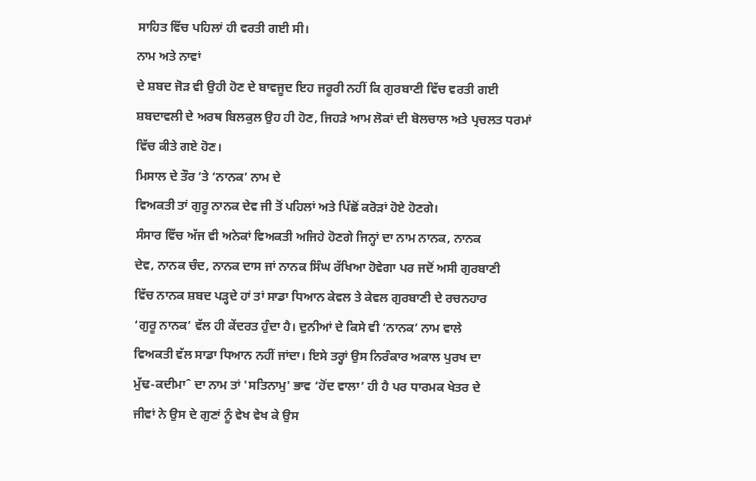ਸਾਹਿਤ ਵਿੱਚ ਪਹਿਲਾਂ ਹੀ ਵਰਤੀ ਗਈ ਸੀ।
ਨਾਮ ਅਤੇ ਨਾਵਾਂ
ਦੇ ਸ਼ਬਦ ਜੋੜ ਵੀ ਉਹੀ ਹੋਣ ਦੇ ਬਾਵਜੂਦ ਇਹ ਜਰੂਰੀ ਨਹੀਂ ਕਿ ਗੁਰਬਾਣੀ ਵਿੱਚ ਵਰਤੀ ਗਈ
ਸ਼ਬਦਾਵਲੀ ਦੇ ਅਰਥ ਬਿਲਕੁਲ ਉਹ ਹੀ ਹੋਣ, ਜਿਹੜੇ ਆਮ ਲੋਕਾਂ ਦੀ ਬੋਲਚਾਲ ਅਤੇ ਪ੍ਰਚਲਤ ਧਰਮਾਂ
ਵਿੱਚ ਕੀਤੇ ਗਏ ਹੋਣ।
ਮਿਸਾਲ ਦੇ ਤੌਰ ’ਤੇ ‘ਨਾਨਕ’ ਨਾਮ ਦੇ
ਵਿਅਕਤੀ ਤਾਂ ਗੁਰੂ ਨਾਨਕ ਦੇਵ ਜੀ ਤੋਂ ਪਹਿਲਾਂ ਅਤੇ ਪਿੱਛੋਂ ਕਰੋੜਾਂ ਹੋਏ ਹੋਣਗੇ।
ਸੰਸਾਰ ਵਿੱਚ ਅੱਜ ਵੀ ਅਨੇਕਾਂ ਵਿਅਕਤੀ ਅਜਿਹੇ ਹੋਣਗੇ ਜਿਨ੍ਹਾਂ ਦਾ ਨਾਮ ਨਾਨਕ, ਨਾਨਕ
ਦੇਵ, ਨਾਨਕ ਚੰਦ, ਨਾਨਕ ਦਾਸ ਜਾਂ ਨਾਨਕ ਸਿੰਘ ਰੱਖਿਆ ਹੋਵੇਗਾ ਪਰ ਜਦੋਂ ਅਸੀ ਗੁਰਬਾਣੀ
ਵਿੱਚ ਨਾਨਕ ਸ਼ਬਦ ਪੜ੍ਹਦੇ ਹਾਂ ਤਾਂ ਸਾਡਾ ਧਿਆਨ ਕੇਵਲ ਤੇ ਕੇਵਲ ਗੁਰਬਾਣੀ ਦੇ ਰਚਨਹਾਰ
‘ਗੁਰੂ ਨਾਨਕ’ ਵੱਲ ਹੀ ਕੇਂਦਰਤ ਹੁੰਦਾ ਹੈ। ਦੁਨੀਆਂ ਦੇ ਕਿਸੇ ਵੀ ‘ਨਾਨਕ’ ਨਾਮ ਵਾਲੇ
ਵਿਅਕਤੀ ਵੱਲ ਸਾਡਾ ਧਿਆਨ ਨਹੀਂ ਜਾਂਦਾ। ਇਸੇ ਤਰ੍ਹਾਂ ਉਸ ਨਿਰੰਕਾਰ ਅਕਾਲ ਪੁਰਖ ਦਾ
ਮੁੱਢ-ਕਦੀਮਾˆ ਦਾ ਨਾਮ ਤਾਂ 'ਸਤਿਨਾਮੁ' ਭਾਵ ‘ਹੋਂਦ ਵਾਲਾ’ ਹੀ ਹੈ ਪਰ ਧਾਰਮਕ ਖੇਤਰ ਦੇ
ਜੀਵਾਂ ਨੇ ਉਸ ਦੇ ਗੁਣਾਂ ਨੂੰ ਵੇਖ ਵੇਖ ਕੇ ਉਸ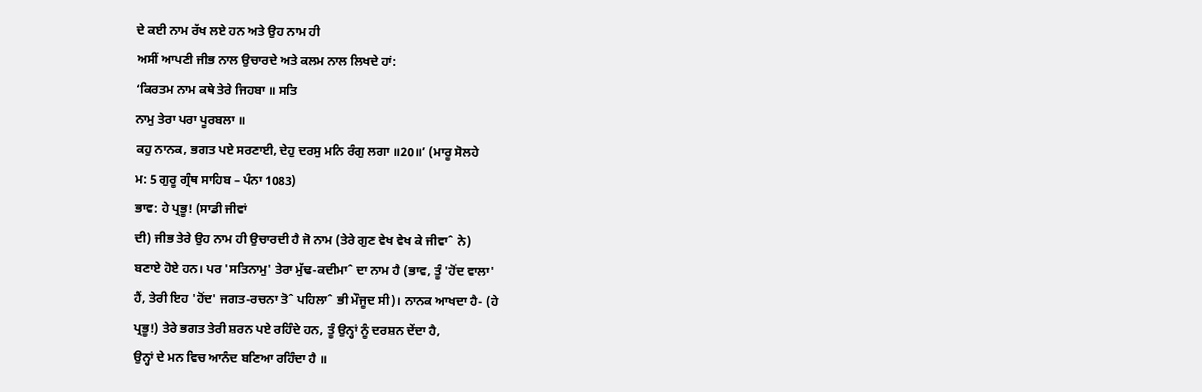ਦੇ ਕਈ ਨਾਮ ਰੱਖ ਲਏ ਹਨ ਅਤੇ ਉਹ ਨਾਮ ਹੀ
ਅਸੀਂ ਆਪਣੀ ਜੀਭ ਨਾਲ ਉਚਾਰਦੇ ਅਤੇ ਕਲਮ ਨਾਲ ਲਿਖਦੇ ਹਾਂ:
‘ਕਿਰਤਮ ਨਾਮ ਕਥੇ ਤੇਰੇ ਜਿਹਬਾ ॥ ਸਤਿ
ਨਾਮੁ ਤੇਰਾ ਪਰਾ ਪੂਰਬਲਾ ॥
ਕਹੁ ਨਾਨਕ, ਭਗਤ ਪਏ ਸਰਣਾਈ, ਦੇਹੁ ਦਰਸੁ ਮਨਿ ਰੰਗੁ ਲਗਾ ॥20॥’ (ਮਾਰੂ ਸੋਲਹੇ
ਮ: 5 ਗੁਰੂ ਗ੍ਰੰਥ ਸਾਹਿਬ – ਪੰਨਾ 1083)
ਭਾਵ: ਹੇ ਪ੍ਰਭੂ! (ਸਾਡੀ ਜੀਵਾਂ
ਦੀ) ਜੀਭ ਤੇਰੇ ਉਹ ਨਾਮ ਹੀ ਉਚਾਰਦੀ ਹੈ ਜੋ ਨਾਮ (ਤੇਰੇ ਗੁਣ ਵੇਖ ਵੇਖ ਕੇ ਜੀਵਾˆ ਨੇ)
ਬਣਾਏ ਹੋਏ ਹਨ। ਪਰ 'ਸਤਿਨਾਮੁ' ਤੇਰਾ ਮੁੱਢ-ਕਦੀਮਾˆ ਦਾ ਨਾਮ ਹੈ (ਭਾਵ, ਤੂੰ 'ਹੋਂਦ ਵਾਲਾ'
ਹੈਂ, ਤੇਰੀ ਇਹ 'ਹੋਂਦ' ਜਗਤ-ਰਚਨਾ ਤੋˆ ਪਹਿਲਾˆ ਭੀ ਮੌਜੂਦ ਸੀ)। ਨਾਨਕ ਆਖਦਾ ਹੈ- (ਹੇ
ਪ੍ਰਭੂ!) ਤੇਰੇ ਭਗਤ ਤੇਰੀ ਸ਼ਰਨ ਪਏ ਰਹਿੰਦੇ ਹਨ, ਤੂੰ ਉਨ੍ਹਾਂ ਨੂੰ ਦਰਸ਼ਨ ਦੇਂਦਾ ਹੈ,
ਉਨ੍ਹਾਂ ਦੇ ਮਨ ਵਿਚ ਆਨੰਦ ਬਣਿਆ ਰਹਿੰਦਾ ਹੈ ॥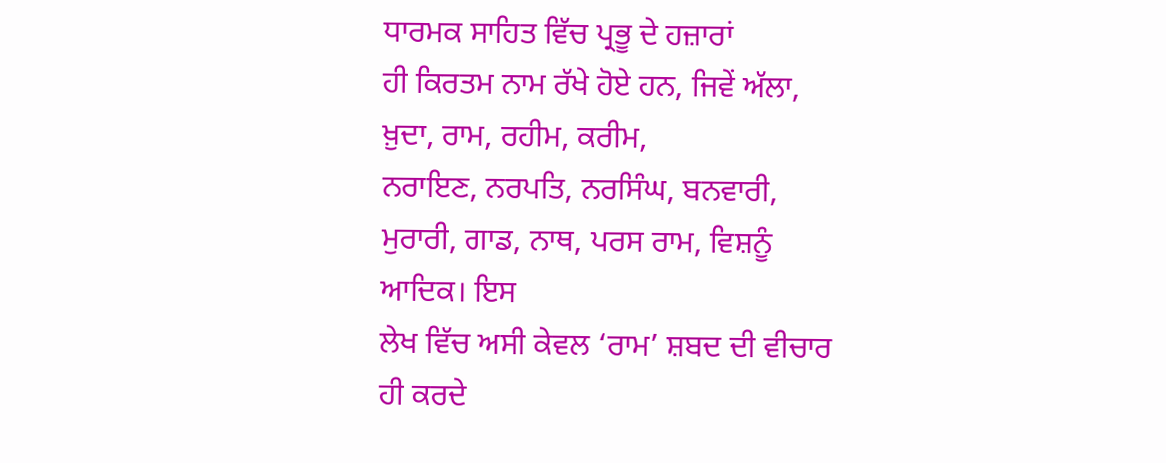ਧਾਰਮਕ ਸਾਹਿਤ ਵਿੱਚ ਪ੍ਰਭੂ ਦੇ ਹਜ਼ਾਰਾਂ
ਹੀ ਕਿਰਤਮ ਨਾਮ ਰੱਖੇ ਹੋਏ ਹਨ, ਜਿਵੇਂ ਅੱਲਾ, ਖ਼ੁਦਾ, ਰਾਮ, ਰਹੀਮ, ਕਰੀਮ,
ਨਰਾਇਣ, ਨਰਪਤਿ, ਨਰਸਿੰਘ, ਬਨਵਾਰੀ, ਮੁਰਾਰੀ, ਗਾਡ, ਨਾਥ, ਪਰਸ ਰਾਮ, ਵਿਸ਼ਨੂੰ ਆਦਿਕ। ਇਸ
ਲੇਖ ਵਿੱਚ ਅਸੀ ਕੇਵਲ ‘ਰਾਮ’ ਸ਼ਬਦ ਦੀ ਵੀਚਾਰ ਹੀ ਕਰਦੇ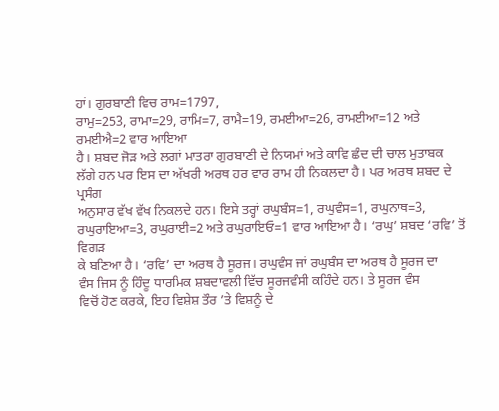ਹਾਂ। ਗੁਰਬਾਣੀ ਵਿਚ ਰਾਮ=1797,
ਰਾਮੁ=253, ਰਾਮਾ=29, ਰਾਮਿ=7, ਰਾਮੈ=19, ਰਮਈਆ=26, ਰਾਮਈਆ=12 ਅਤੇ ਰਮਈਐ=2 ਵਾਰ ਆਇਆ
ਹੈ। ਸ਼ਬਦ ਜੋੜ ਅਤੇ ਲਗਾਂ ਮਾਤਰਾ ਗੁਰਬਾਣੀ ਦੇ ਨਿਯਮਾਂ ਅਤੇ ਕਾਵਿ ਛੰਦ ਦੀ ਚਾਲ ਮੁਤਾਬਕ
ਲੱਗੇ ਹਨ ਪਰ ਇਸ ਦਾ ਅੱਖਰੀ ਅਰਥ ਹਰ ਵਾਰ ਰਾਮ ਹੀ ਨਿਕਲਦਾ ਹੈ। ਪਰ ਅਰਥ ਸ਼ਬਦ ਦੇ ਪ੍ਰਸੰਗ
ਅਨੁਸਾਰ ਵੱਖ ਵੱਖ ਨਿਕਲਦੇ ਹਨ। ਇਸੇ ਤਰ੍ਹਾਂ ਰਘੁਬੰਸ=1, ਰਘੁਵੰਸ=1, ਰਘੁਨਾਥ=3,
ਰਘੁਰਾਇਆ=3, ਰਘੁਰਾਈ=2 ਅਤੇ ਰਘੁਰਾਇਓ=1 ਵਾਰ ਆਇਆ ਹੈ। ‘ਰਘੁ’ ਸ਼ਬਦ ‘ਰਵਿ’ ਤੋਂ ਵਿਗੜ
ਕੇ ਬਣਿਆ ਹੈ। ‘ਰਵਿ’ ਦਾ ਅਰਥ ਹੈ ਸੂਰਜ। ਰਘੁਵੰਸ ਜਾਂ ਰਘੁਬੰਸ ਦਾ ਅਰਥ ਹੈ ਸੂਰਜ ਦਾ
ਵੰਸ ਜਿਸ ਨੂੰ ਹਿੰਦੂ ਧਾਰਮਿਕ ਸ਼ਬਦਾਵਲੀ ਵਿੱਚ ਸੂਰਜਵੰਸੀ ਕਹਿੰਦੇ ਹਨ। ਤੇ ਸੂਰਜ ਵੰਸ
ਵਿਚੋਂ ਹੋਣ ਕਰਕੇ, ਇਹ ਵਿਸ਼ੇਸ਼ ਤੌਰ ’ਤੇ ਵਿਸ਼ਨੂੰ ਦੇ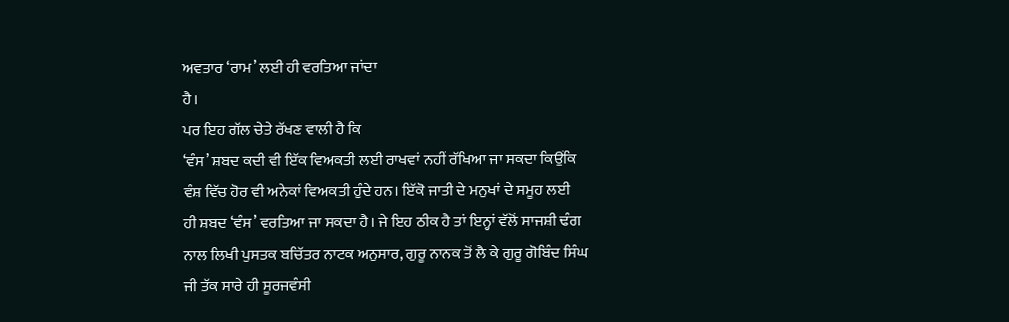ਅਵਤਾਰ ‘ਰਾਮ’ ਲਈ ਹੀ ਵਰਤਿਆ ਜਾਂਦਾ
ਹੈ।
ਪਰ ਇਹ ਗੱਲ ਚੇਤੇ ਰੱਖਣ ਵਾਲੀ ਹੈ ਕਿ
‘ਵੰਸ’ ਸ਼ਬਦ ਕਦੀ ਵੀ ਇੱਕ ਵਿਅਕਤੀ ਲਈ ਰਾਖਵਾਂ ਨਹੀਂ ਰੱਖਿਆ ਜਾ ਸਕਦਾ ਕਿਉਂਕਿ
ਵੰਸ਼ ਵਿੱਚ ਹੋਰ ਵੀ ਅਨੇਕਾਂ ਵਿਅਕਤੀ ਹੁੰਦੇ ਹਨ। ਇੱਕੋ ਜਾਤੀ ਦੇ ਮਨੁਖਾਂ ਦੇ ਸਮੂਹ ਲਈ
ਹੀ ਸ਼ਬਦ ‘ਵੰਸ’ ਵਰਤਿਆ ਜਾ ਸਕਦਾ ਹੈ। ਜੇ ਇਹ ਠੀਕ ਹੈ ਤਾਂ ਇਨ੍ਹਾਂ ਵੱਲੋਂ ਸਾਜਸ਼ੀ ਢੰਗ
ਨਾਲ ਲਿਖੀ ਪੁਸਤਕ ਬਚਿੱਤਰ ਨਾਟਕ ਅਨੁਸਾਰ, ਗੁਰੂ ਨਾਨਕ ਤੋਂ ਲੈ ਕੇ ਗੁਰੂ ਗੋਬਿੰਦ ਸਿੰਘ
ਜੀ ਤੱਕ ਸਾਰੇ ਹੀ ਸੂਰਜਵੰਸੀ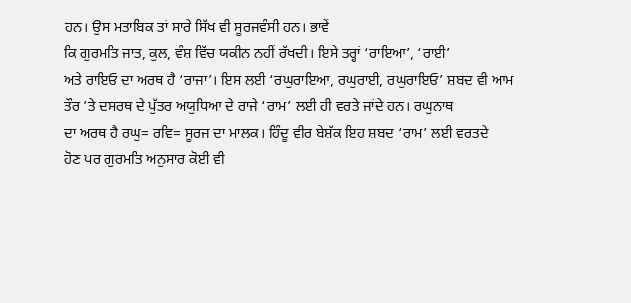ਹਨ। ਉਸ ਮਤਾਬਿਕ ਤਾਂ ਸਾਰੇ ਸਿੱਖ ਵੀ ਸੂਰਜਵੰਸੀ ਹਨ। ਭਾਵੇਂ
ਕਿ ਗੁਰਮਤਿ ਜਾਤ, ਕੁਲ, ਵੰਸ਼ ਵਿੱਚ ਯਕੀਨ ਨਹੀਂ ਰੱਖਦੀ। ਇਸੇ ਤਰ੍ਹਾਂ ‘ਰਾਇਆ’, ‘ਰਾਈ’
ਅਤੇ ਰਾਇਓ ਦਾ ਅਰਥ ਹੈ ‘ਰਾਜਾ’। ਇਸ ਲਈ ‘ਰਘੁਰਾਇਆ, ਰਘੁਰਾਈ, ਰਘੁਰਾਇਓ’ ਸ਼ਬਦ ਵੀ ਆਮ
ਤੌਰ ’ਤੇ ਦਸਰਥ ਦੇ ਪੁੱਤਰ ਅਯੁਧਿਆ ਦੇ ਰਾਜੇ ‘ਰਾਮ’ ਲਈ ਹੀ ਵਰਤੇ ਜਾਂਦੇ ਹਨ। ਰਘੁਨਾਥ
ਦਾ ਅਰਥ ਹੈ ਰਘੁ= ਰਵਿ= ਸੂਰਜ ਦਾ ਮਾਲਕ। ਹਿੰਦੂ ਵੀਰ ਬੇਸ਼ੱਕ ਇਹ ਸ਼ਬਦ ‘ਰਾਮ’ ਲਈ ਵਰਤਦੇ
ਹੋਣ ਪਰ ਗੁਰਮਤਿ ਅਨੁਸਾਰ ਕੋਈ ਵੀ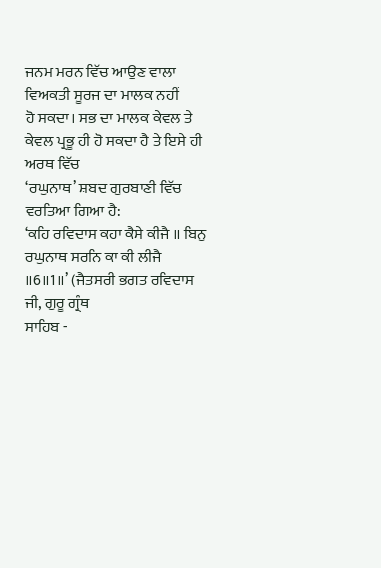ਜਨਮ ਮਰਨ ਵਿੱਚ ਆਉਣ ਵਾਲਾ ਵਿਅਕਤੀ ਸੂਰਜ ਦਾ ਮਾਲਕ ਨਹੀਂ
ਹੋ ਸਕਦਾ। ਸਭ ਦਾ ਮਾਲਕ ਕੇਵਲ ਤੇ ਕੇਵਲ ਪ੍ਰਭੂ ਹੀ ਹੋ ਸਕਦਾ ਹੈ ਤੇ ਇਸੇ ਹੀ ਅਰਥ ਵਿੱਚ
‘ਰਘੁਨਾਥ’ ਸ਼ਬਦ ਗੁਰਬਾਣੀ ਵਿੱਚ ਵਰਤਿਆ ਗਿਆ ਹੈ:
‘ਕਹਿ ਰਵਿਦਾਸ ਕਹਾ ਕੈਸੇ ਕੀਜੈ ॥ ਬਿਨੁ
ਰਘੁਨਾਥ ਸਰਨਿ ਕਾ ਕੀ ਲੀਜੈ ॥6॥1॥’ (ਜੈਤਸਰੀ ਭਗਤ ਰਵਿਦਾਸ ਜੀ, ਗੁਰੂ ਗ੍ਰੰਥ
ਸਾਹਿਬ -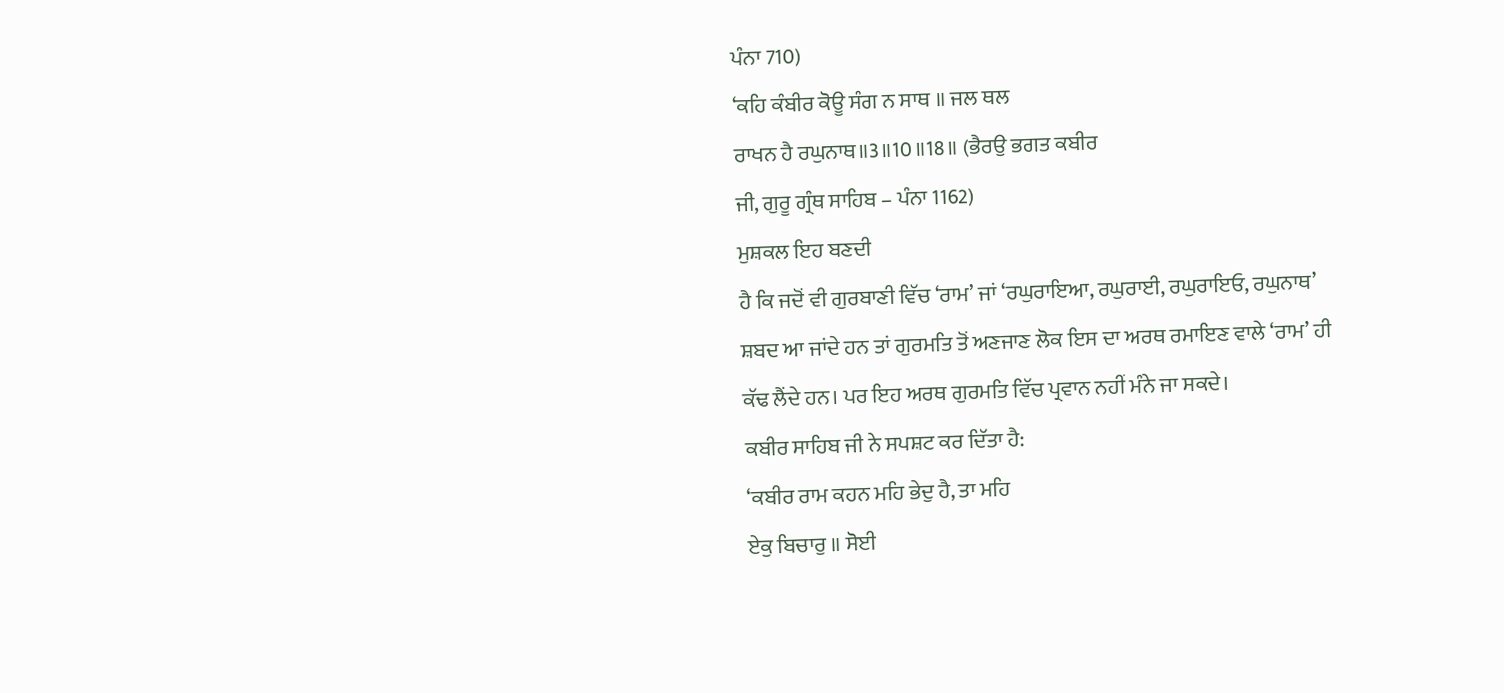ਪੰਨਾ 710)
‘ਕਹਿ ਕੰਬੀਰ ਕੋਊ ਸੰਗ ਨ ਸਾਥ ॥ ਜਲ ਥਲ
ਰਾਖਨ ਹੈ ਰਘੁਨਾਥ॥3॥10॥18॥ (ਭੈਰਉ ਭਗਤ ਕਬੀਰ
ਜੀ, ਗੁਰੂ ਗ੍ਰੰਥ ਸਾਹਿਬ – ਪੰਨਾ 1162)
ਮੁਸ਼ਕਲ ਇਹ ਬਣਦੀ
ਹੈ ਕਿ ਜਦੋਂ ਵੀ ਗੁਰਬਾਣੀ ਵਿੱਚ ‘ਰਾਮ’ ਜਾਂ ‘ਰਘੁਰਾਇਆ, ਰਘੁਰਾਈ, ਰਘੁਰਾਇਓ, ਰਘੁਨਾਥ’
ਸ਼ਬਦ ਆ ਜਾਂਦੇ ਹਨ ਤਾਂ ਗੁਰਮਤਿ ਤੋਂ ਅਣਜਾਣ ਲੋਕ ਇਸ ਦਾ ਅਰਥ ਰਮਾਇਣ ਵਾਲੇ ‘ਰਾਮ’ ਹੀ
ਕੱਢ ਲੈਂਦੇ ਹਨ। ਪਰ ਇਹ ਅਰਥ ਗੁਰਮਤਿ ਵਿੱਚ ਪ੍ਰਵਾਨ ਨਹੀਂ ਮੰਨੇ ਜਾ ਸਕਦੇ।
ਕਬੀਰ ਸਾਹਿਬ ਜੀ ਨੇ ਸਪਸ਼ਟ ਕਰ ਦਿੱਤਾ ਹੈ:
‘ਕਬੀਰ ਰਾਮ ਕਹਨ ਮਹਿ ਭੇਦੁ ਹੈ, ਤਾ ਮਹਿ
ਏਕੁ ਬਿਚਾਰੁ ॥ ਸੋਈ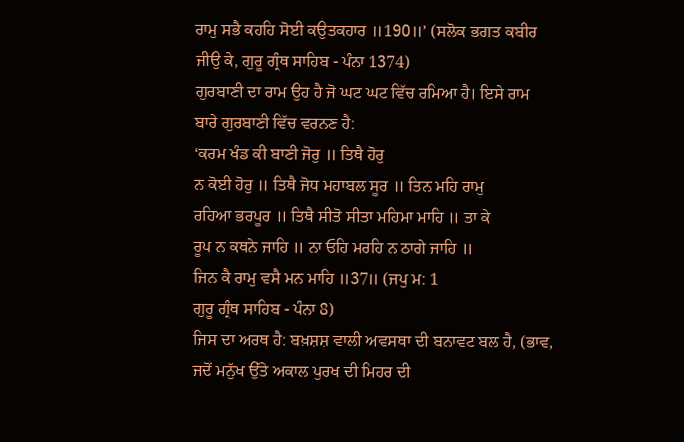ਰਾਮੁ ਸਭੈ ਕਹਹਿ ਸੋਈ ਕਉਤਕਹਾਰ ॥190॥’ (ਸਲੋਕ ਭਗਤ ਕਬੀਰ
ਜੀਉ ਕੇ, ਗੁਰੂ ਗ੍ਰੰਥ ਸਾਹਿਬ - ਪੰਨਾ 1374)
ਗੁਰਬਾਣੀ ਦਾ ਰਾਮ ਉਹ ਹੈ ਜੋ ਘਟ ਘਟ ਵਿੱਚ ਰਮਿਆ ਹੈ। ਇਸੇ ਰਾਮ
ਬਾਰੇ ਗੁਰਬਾਣੀ ਵਿੱਚ ਵਰਨਣ ਹੈ:
‘ਕਰਮ ਖੰਡ ਕੀ ਬਾਣੀ ਜੋਰੁ ॥ ਤਿਥੈ ਹੋਰੁ
ਨ ਕੋਈ ਹੋਰੁ ॥ ਤਿਥੈ ਜੋਧ ਮਹਾਬਲ ਸੂਰ ॥ ਤਿਨ ਮਹਿ ਰਾਮੁ
ਰਹਿਆ ਭਰਪੂਰ ॥ ਤਿਥੈ ਸੀਤੋ ਸੀਤਾ ਮਹਿਮਾ ਮਾਹਿ ॥ ਤਾ ਕੇ
ਰੂਪ ਨ ਕਥਨੇ ਜਾਹਿ ॥ ਨਾ ਓਹਿ ਮਰਹਿ ਨ ਠਾਗੇ ਜਾਹਿ ॥
ਜਿਨ ਕੈ ਰਾਮੁ ਵਸੈ ਮਨ ਮਾਹਿ ॥37॥ (ਜਪੁ ਮ: 1
ਗੁਰੂ ਗ੍ਰੰਥ ਸਾਹਿਬ - ਪੰਨਾ 8)
ਜਿਸ ਦਾ ਅਰਥ ਹੈ: ਬਖ਼ਸ਼ਸ਼ ਵਾਲੀ ਅਵਸਥਾ ਦੀ ਬਨਾਵਟ ਬਲ ਹੈ, (ਭਾਵ,
ਜਦੋਂ ਮਨੁੱਖ ਉੱਤੇ ਅਕਾਲ ਪੁਰਖ ਦੀ ਮਿਹਰ ਦੀ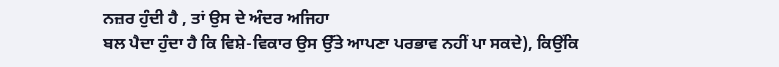ਨਜ਼ਰ ਹੁੰਦੀ ਹੈ , ਤਾਂ ਉਸ ਦੇ ਅੰਦਰ ਅਜਿਹਾ
ਬਲ ਪੈਦਾ ਹੁੰਦਾ ਹੈ ਕਿ ਵਿਸ਼ੇ-ਵਿਕਾਰ ਉਸ ਉੱਤੇ ਆਪਣਾ ਪਰਭਾਵ ਨਹੀਂ ਪਾ ਸਕਦੇ), ਕਿਉਂਕਿ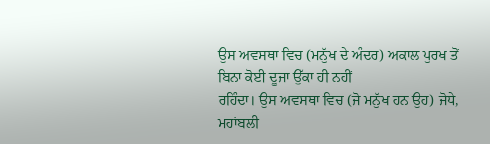ਉਸ ਅਵਸਥਾ ਵਿਚ (ਮਨੁੱਖ ਦੇ ਅੰਦਰ) ਅਕਾਲ ਪੁਰਖ ਤੋਂ ਬਿਨਾ ਕੋਈ ਦੂਜਾ ਉੱਕਾ ਹੀ ਨਹੀਂ
ਰਹਿੰਦਾ। ਉਸ ਅਵਸਥਾ ਵਿਚ (ਜੋ ਮਨੁੱਖ ਹਨ ਉਹ) ਜੋਧੇ, ਮਹਾਂਬਲੀ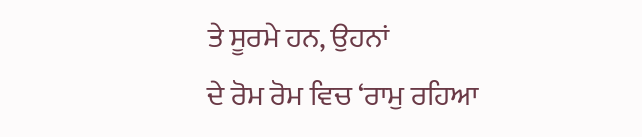ਤੇ ਸੂਰਮੇ ਹਨ, ਉਹਨਾਂ
ਦੇ ਰੋਮ ਰੋਮ ਵਿਚ ‘ਰਾਮੁ ਰਹਿਆ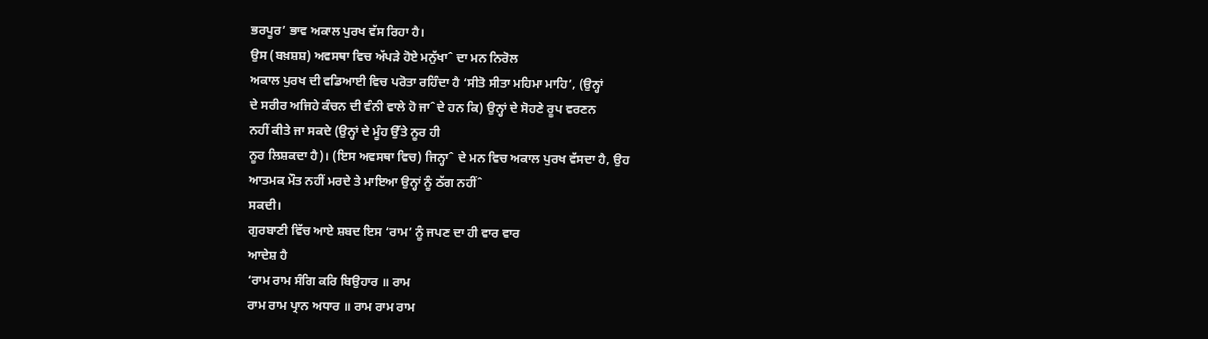ਭਰਪੂਰ’ ਭਾਵ ਅਕਾਲ ਪੁਰਖ ਵੱਸ ਰਿਹਾ ਹੈ।
ਉਸ (ਬਖ਼ਸ਼ਸ਼) ਅਵਸਥਾ ਵਿਚ ਅੱਪੜੇ ਹੋਏ ਮਨੁੱਖਾˆ ਦਾ ਮਨ ਨਿਰੋਲ
ਅਕਾਲ ਪੁਰਖ ਦੀ ਵਡਿਆਈ ਵਿਚ ਪਰੋਤਾ ਰਹਿੰਦਾ ਹੈ ‘ਸੀਤੋ ਸੀਤਾ ਮਹਿਮਾ ਮਾਹਿ’, (ਉਨ੍ਹਾਂ
ਦੇ ਸਰੀਰ ਅਜਿਹੇ ਕੰਚਨ ਦੀ ਵੰਨੀ ਵਾਲੇ ਹੋ ਜਾˆਦੇ ਹਨ ਕਿ) ਉਨ੍ਹਾਂ ਦੇ ਸੋਹਣੇ ਰੂਪ ਵਰਣਨ
ਨਹੀਂ ਕੀਤੇ ਜਾ ਸਕਦੇ (ਉਨ੍ਹਾਂ ਦੇ ਮੂੰਹ ਉੱਤੇ ਨੂਰ ਹੀ
ਨੂਰ ਲਿਸ਼ਕਦਾ ਹੈ)। (ਇਸ ਅਵਸਥਾ ਵਿਚ) ਜਿਨ੍ਹਾˆ ਦੇ ਮਨ ਵਿਚ ਅਕਾਲ ਪੁਰਖ ਵੱਸਦਾ ਹੈ, ਉਹ
ਆਤਮਕ ਮੌਤ ਨਹੀਂ ਮਰਦੇ ਤੇ ਮਾਇਆ ਉਨ੍ਹਾਂ ਨੂੰ ਠੱਗ ਨਹੀਂˆ
ਸਕਦੀ।
ਗੁਰਬਾਣੀ ਵਿੱਚ ਆਏ ਸ਼ਬਦ ਇਸ ‘ਰਾਮ’ ਨੂੰ ਜਪਣ ਦਾ ਹੀ ਵਾਰ ਵਾਰ
ਆਦੇਸ਼ ਹੈ
‘ਰਾਮ ਰਾਮ ਸੰਗਿ ਕਰਿ ਬਿਉਹਾਰ ॥ ਰਾਮ
ਰਾਮ ਰਾਮ ਪ੍ਰਾਨ ਅਧਾਰ ॥ ਰਾਮ ਰਾਮ ਰਾਮ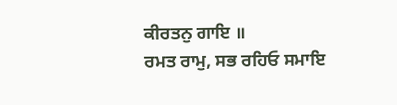ਕੀਰਤਨੁ ਗਾਇ ॥
ਰਮਤ ਰਾਮੁ, ਸਭ ਰਹਿਓ ਸਮਾਇ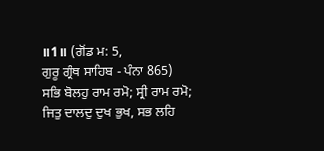॥1॥ (ਗੋਂਡ ਮ: 5,
ਗੁਰੂ ਗ੍ਰੰਥ ਸਾਹਿਬ - ਪੰਨਾ 865)
ਸਭਿ ਬੋਲਹੁ ਰਾਮ ਰਮੋ; ਸ੍ਰੀ ਰਾਮ ਰਮੋ;
ਜਿਤੁ ਦਾਲਦੁ ਦੁਖ ਭੁਖ, ਸਭ ਲਹਿ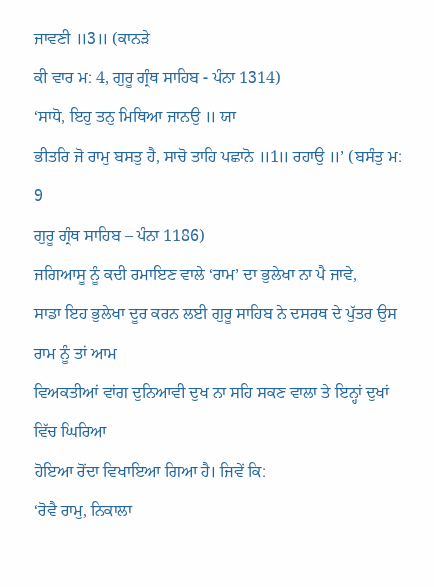ਜਾਵਣੀ ॥3॥ (ਕਾਨੜੇ
ਕੀ ਵਾਰ ਮ: 4, ਗੁਰੂ ਗ੍ਰੰਥ ਸਾਹਿਬ - ਪੰਨਾ 1314)
‘ਸਾਧੋ, ਇਹੁ ਤਨੁ ਮਿਥਿਆ ਜਾਨਉ ॥ ਯਾ
ਭੀਤਰਿ ਜੋ ਰਾਮੁ ਬਸਤੁ ਹੈ, ਸਾਚੋ ਤਾਹਿ ਪਛਾਨੋ ॥1॥ ਰਹਾਉ ॥’ (ਬਸੰਤੁ ਮ: 9
ਗੁਰੂ ਗ੍ਰੰਥ ਸਾਹਿਬ – ਪੰਨਾ 1186)
ਜਗਿਆਸੂ ਨੂੰ ਕਦੀ ਰਮਾਇਣ ਵਾਲੇ ‘ਰਾਮ’ ਦਾ ਭੁਲੇਖਾ ਨਾ ਪੈ ਜਾਵੇ,
ਸਾਡਾ ਇਹ ਭੁਲੇਖਾ ਦੂਰ ਕਰਨ ਲਈ ਗੁਰੂ ਸਾਹਿਬ ਨੇ ਦਸਰਥ ਦੇ ਪੁੱਤਰ ਉਸ ਰਾਮ ਨੂੰ ਤਾਂ ਆਮ
ਵਿਅਕਤੀਆਂ ਵਾਂਗ ਦੁਨਿਆਵੀ ਦੁਖ ਨਾ ਸਹਿ ਸਕਣ ਵਾਲਾ ਤੇ ਇਨ੍ਹਾਂ ਦੁਖਾਂ ਵਿੱਚ ਘਿਰਿਆ
ਹੋਇਆ ਰੋਂਦਾ ਵਿਖਾਇਆ ਗਿਆ ਹੈ। ਜਿਵੇਂ ਕਿ:
‘ਰੋਵੈ ਰਾਮੁ, ਨਿਕਾਲਾ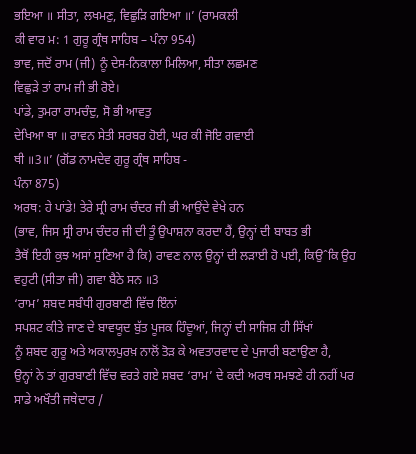ਭਇਆ ॥ ਸੀਤਾ, ਲਖਮਣੁ, ਵਿਛੁੜਿ ਗਇਆ ॥’ (ਰਾਮਕਲੀ
ਕੀ ਵਾਰ ਮ: 1 ਗੁਰੂ ਗ੍ਰੰਥ ਸਾਹਿਬ – ਪੰਨਾ 954)
ਭਾਵ, ਜਦੋਂ ਰਾਮ (ਜੀ) ਨੂੰ ਦੇਸ-ਨਿਕਾਲਾ ਮਿਲਿਆ, ਸੀਤਾ ਲਛਮਣ
ਵਿਛੁੜੇ ਤਾਂ ਰਾਮ ਜੀ ਭੀ ਰੋਏ।
ਪਾਂਡੇ, ਤੁਮਰਾ ਰਾਮਚੰਦੁ, ਸੋ ਭੀ ਆਵਤੁ
ਦੇਖਿਆ ਥਾ ॥ ਰਾਵਨ ਸੇਤੀ ਸਰਬਰ ਹੋਈ, ਘਰ ਕੀ ਜੋਇ ਗਵਾਈ
ਥੀ ॥3॥’ (ਗੋਂਡ ਨਾਮਦੇਵ ਗੁਰੂ ਗ੍ਰੰਥ ਸਾਹਿਬ -
ਪੰਨਾ 875)
ਅਰਥ: ਹੇ ਪਾਂਡੇ! ਤੇਰੇ ਸ੍ਰੀ ਰਾਮ ਚੰਦਰ ਜੀ ਭੀ ਆਉਂਦੇ ਵੇਖੇ ਹਨ
(ਭਾਵ, ਜਿਸ ਸ੍ਰੀ ਰਾਮ ਚੰਦਰ ਜੀ ਦੀ ਤੂੰ ਉਪਾਸ਼ਨਾ ਕਰਦਾ ਹੈਂ, ਉਨ੍ਹਾਂ ਦੀ ਬਾਬਤ ਭੀ
ਤੈਥੋਂ ਇਹੀ ਕੁਝ ਅਸਾਂ ਸੁਣਿਆ ਹੈ ਕਿ) ਰਾਵਣ ਨਾਲ ਉਨ੍ਹਾਂ ਦੀ ਲੜਾਈ ਹੋ ਪਈ, ਕਿਉˆਕਿ ਉਹ
ਵਹੁਟੀ (ਸੀਤਾ ਜੀ) ਗਵਾ ਬੈਠੇ ਸਨ ॥3
‘ਰਾਮ’ ਸ਼ਬਦ ਸਬੰਧੀ ਗੁਰਬਾਣੀ ਵਿੱਚ ਇੰਨਾਂ
ਸਪਸ਼ਟ ਕੀਤੇ ਜਾਣ ਦੇ ਬਾਵਯੂਦ ਬੁੱਤ ਪੂਜਕ ਹਿੰਦੂਆਂ, ਜਿਨ੍ਹਾਂ ਦੀ ਸਾਜਿਸ਼ ਹੀ ਸਿੱਖਾਂ
ਨੂੰ ਸ਼ਬਦ ਗੁਰੂ ਅਤੇ ਅਕਾਲਪੁਰਖ਼ ਨਾਲੋਂ ਤੋੜ ਕੇ ਅਵਤਾਰਵਾਦ ਦੇ ਪੁਜਾਰੀ ਬਣਾਉਣਾ ਹੈ,
ਉਨ੍ਹਾਂ ਨੇ ਤਾਂ ਗੁਰਬਾਣੀ ਵਿੱਚ ਵਰਤੇ ਗਏ ਸ਼ਬਦ ‘ਰਾਮ’ ਦੇ ਕਦੀ ਅਰਥ ਸਮਝਣੇ ਹੀ ਨਹੀਂ ਪਰ
ਸਾਡੇ ਅਖੌਤੀ ਜਥੇਦਾਰ /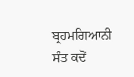ਬ੍ਰਹਮਗਿਆਨੀ ਸੰਤ ਕਦੋਂ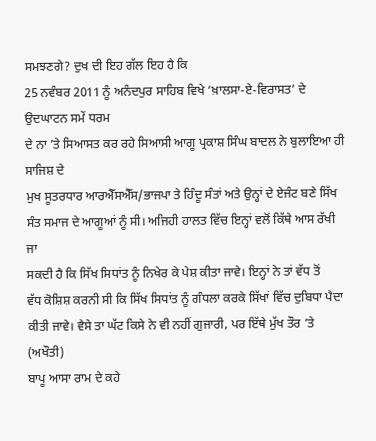ਸਮਝਣਗੇ? ਦੁਖ ਦੀ ਇਹ ਗੱਲ ਇਹ ਹੈ ਕਿ
25 ਨਵੰਬਰ 2011 ਨੂੰ ਅਨੰਦਪੁਰ ਸਾਹਿਬ ਵਿਖੇ ‘ਖ਼ਾਲਸਾ-ਏ-ਵਿਰਾਸਤ’ ਦੇ ਉਦਘਾਟਨ ਸਮੇਂ ਧਰਮ
ਦੇ ਨਾ ’ਤੇ ਸਿਆਸਤ ਕਰ ਰਹੇ ਸਿਆਸੀ ਆਗੂ ਪ੍ਰਕਾਸ਼ ਸਿੰਘ ਬਾਦਲ ਨੇ ਬੁਲਾਇਆ ਹੀ ਸਾਜਿਸ਼ ਦੇ
ਮੁਖ ਸੂਤਰਧਾਰ ਆਰਐੱਸਐੱਸ/ਭਾਜਪਾ ਤੇ ਹਿੰਦੂ ਸੰਤਾਂ ਅਤੇ ਉਨ੍ਹਾਂ ਦੇ ਏਜੰਟ ਬਣੇ ਸਿੱਖ
ਸੰਤ ਸਮਾਜ ਦੇ ਆਗੂਆਂ ਨੂੰ ਸੀ। ਅਜਿਹੀ ਹਾਲਤ ਵਿੱਚ ਇਨ੍ਹਾਂ ਵਲੋਂ ਕਿੱਥੇ ਆਸ ਰੱਖੀ ਜਾ
ਸਕਦੀ ਹੈ ਕਿ ਸਿੱਖ ਸਿਧਾਂਤ ਨੂੰ ਨਿਖੇਰ ਕੇ ਪੇਸ਼ ਕੀਤਾ ਜਾਵੇ। ਇਨ੍ਹਾਂ ਨੇ ਤਾਂ ਵੱਧ ਤੋਂ
ਵੱਧ ਕੋਸ਼ਿਸ਼ ਕਰਨੀ ਸੀ ਕਿ ਸਿੱਖ ਸਿਧਾਂਤ ਨੂੰ ਗੰਧਲਾ ਕਰਕੇ ਸਿੱਖਾਂ ਵਿੱਚ ਦੁਬਿਧਾ ਪੈਦਾ
ਕੀਤੀ ਜਾਵੇ। ਵੈਸੇ ਤਾ ਘੱਟ ਕਿਸੇ ਨੇ ਵੀ ਨਹੀਂ ਗੁਜਾਰੀ, ਪਰ ਇੱਥੇ ਮੁੱਖ ਤੌਰ ’ਤੇ (ਅਖੌਤੀ)
ਬਾਪੂ ਆਸਾ ਰਾਮ ਦੇ ਕਹੇ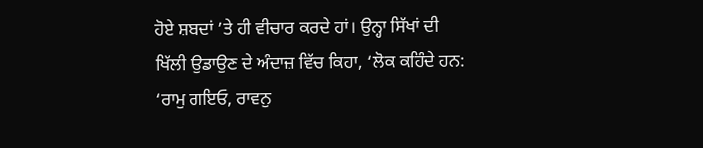ਹੋਏ ਸ਼ਬਦਾਂ ’ਤੇ ਹੀ ਵੀਚਾਰ ਕਰਦੇ ਹਾਂ। ਉਨ੍ਹਾ ਸਿੱਖਾਂ ਦੀ
ਖਿੱਲੀ ਉਡਾਉਣ ਦੇ ਅੰਦਾਜ਼ ਵਿੱਚ ਕਿਹਾ, ‘ਲੋਕ ਕਹਿੰਦੇ ਹਨ:
‘ਰਾਮੁ ਗਇਓ, ਰਾਵਨੁ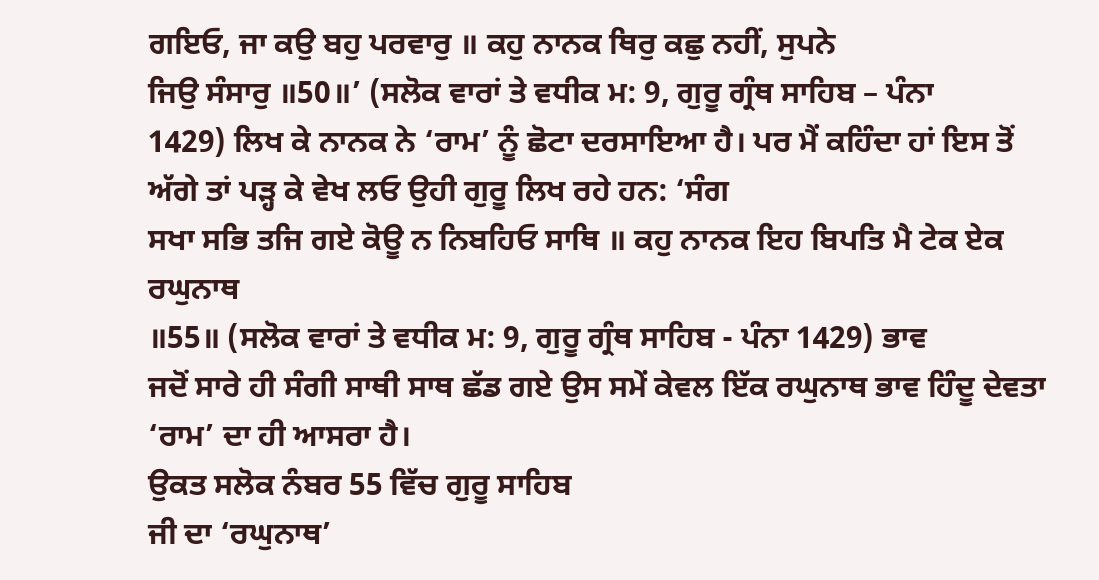ਗਇਓ, ਜਾ ਕਉ ਬਹੁ ਪਰਵਾਰੁ ॥ ਕਹੁ ਨਾਨਕ ਥਿਰੁ ਕਛੁ ਨਹੀਂ, ਸੁਪਨੇ
ਜਿਉ ਸੰਸਾਰੁ ॥50॥’ (ਸਲੋਕ ਵਾਰਾਂ ਤੇ ਵਧੀਕ ਮ: 9, ਗੁਰੂ ਗ੍ਰੰਥ ਸਾਹਿਬ – ਪੰਨਾ
1429) ਲਿਖ ਕੇ ਨਾਨਕ ਨੇ ‘ਰਾਮ’ ਨੂੰ ਛੋਟਾ ਦਰਸਾਇਆ ਹੈ। ਪਰ ਮੈਂ ਕਹਿੰਦਾ ਹਾਂ ਇਸ ਤੋਂ
ਅੱਗੇ ਤਾਂ ਪੜ੍ਹ ਕੇ ਵੇਖ ਲਓ ਉਹੀ ਗੁਰੂ ਲਿਖ ਰਹੇ ਹਨ: ‘ਸੰਗ
ਸਖਾ ਸਭਿ ਤਜਿ ਗਏ ਕੋਊ ਨ ਨਿਬਹਿਓ ਸਾਥਿ ॥ ਕਹੁ ਨਾਨਕ ਇਹ ਬਿਪਤਿ ਮੈ ਟੇਕ ਏਕ ਰਘੁਨਾਥ
॥55॥ (ਸਲੋਕ ਵਾਰਾਂ ਤੇ ਵਧੀਕ ਮ: 9, ਗੁਰੂ ਗ੍ਰੰਥ ਸਾਹਿਬ - ਪੰਨਾ 1429) ਭਾਵ
ਜਦੋਂ ਸਾਰੇ ਹੀ ਸੰਗੀ ਸਾਥੀ ਸਾਥ ਛੱਡ ਗਏ ਉਸ ਸਮੇਂ ਕੇਵਲ ਇੱਕ ਰਘੁਨਾਥ ਭਾਵ ਹਿੰਦੂ ਦੇਵਤਾ
‘ਰਾਮ’ ਦਾ ਹੀ ਆਸਰਾ ਹੈ।
ਉਕਤ ਸਲੋਕ ਨੰਬਰ 55 ਵਿੱਚ ਗੁਰੂ ਸਾਹਿਬ
ਜੀ ਦਾ ‘ਰਘੁਨਾਥ’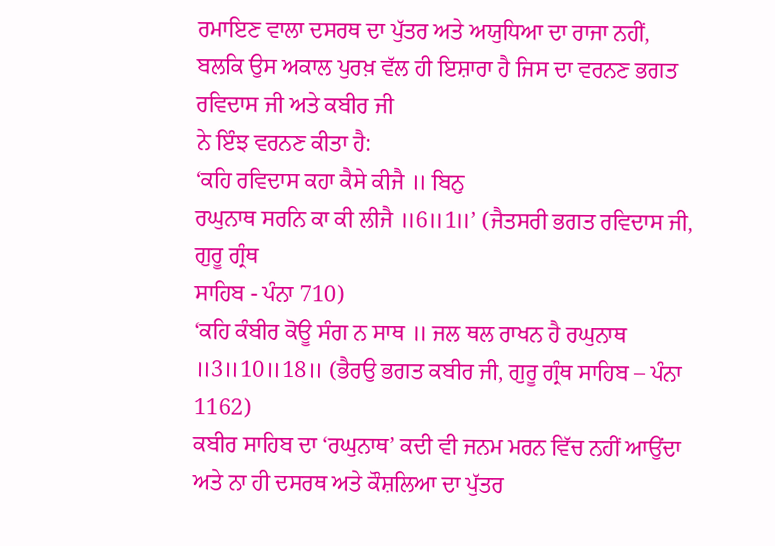ਰਮਾਇਣ ਵਾਲਾ ਦਸਰਥ ਦਾ ਪੁੱਤਰ ਅਤੇ ਅਯੁਧਿਆ ਦਾ ਰਾਜਾ ਨਹੀਂ,
ਬਲਕਿ ਉਸ ਅਕਾਲ ਪੁਰਖ਼ ਵੱਲ ਹੀ ਇਸ਼ਾਰਾ ਹੈ ਜਿਸ ਦਾ ਵਰਨਣ ਭਗਤ ਰਵਿਦਾਸ ਜੀ ਅਤੇ ਕਬੀਰ ਜੀ
ਨੇ ਇੰਝ ਵਰਨਣ ਕੀਤਾ ਹੈ:
‘ਕਹਿ ਰਵਿਦਾਸ ਕਹਾ ਕੈਸੇ ਕੀਜੈ ॥ ਬਿਨੁ
ਰਘੁਨਾਥ ਸਰਨਿ ਕਾ ਕੀ ਲੀਜੈ ॥6॥1॥’ (ਜੈਤਸਰੀ ਭਗਤ ਰਵਿਦਾਸ ਜੀ, ਗੁਰੂ ਗ੍ਰੰਥ
ਸਾਹਿਬ - ਪੰਨਾ 710)
‘ਕਹਿ ਕੰਬੀਰ ਕੋਊ ਸੰਗ ਨ ਸਾਥ ॥ ਜਲ ਥਲ ਰਾਖਨ ਹੈ ਰਘੁਨਾਥ
॥3॥10॥18॥ (ਭੈਰਉ ਭਗਤ ਕਬੀਰ ਜੀ, ਗੁਰੂ ਗ੍ਰੰਥ ਸਾਹਿਬ – ਪੰਨਾ 1162)
ਕਬੀਰ ਸਾਹਿਬ ਦਾ ‘ਰਘੁਨਾਥ’ ਕਦੀ ਵੀ ਜਨਮ ਮਰਨ ਵਿੱਚ ਨਹੀਂ ਆਉਂਦਾ
ਅਤੇ ਨਾ ਹੀ ਦਸਰਥ ਅਤੇ ਕੌਸ਼ਲਿਆ ਦਾ ਪੁੱਤਰ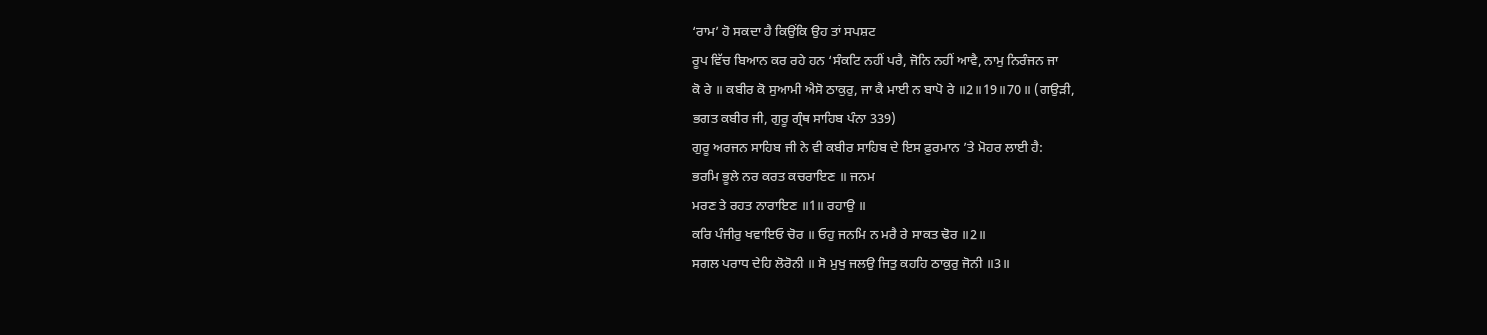‘ਰਾਮ’ ਹੋ ਸਕਦਾ ਹੈ ਕਿਉਂਕਿ ਉਹ ਤਾਂ ਸਪਸ਼ਟ
ਰੂਪ ਵਿੱਚ ਬਿਆਨ ਕਰ ਰਹੇ ਹਨ ‘ਸੰਕਟਿ ਨਹੀਂ ਪਰੈ, ਜੋਨਿ ਨਹੀਂ ਆਵੈ, ਨਾਮੁ ਨਿਰੰਜਨ ਜਾ
ਕੋ ਰੇ ॥ ਕਬੀਰ ਕੋ ਸੁਆਮੀ ਐਸੋ ਠਾਕੁਰੁ, ਜਾ ਕੈ ਮਾਈ ਨ ਬਾਪੋ ਰੇ ॥2॥19॥70॥ (ਗਉੜੀ,
ਭਗਤ ਕਬੀਰ ਜੀ, ਗੁਰੂ ਗ੍ਰੰਥ ਸਾਹਿਬ ਪੰਨਾ 339)
ਗੁਰੂ ਅਰਜਨ ਸਾਹਿਬ ਜੀ ਨੇ ਵੀ ਕਬੀਰ ਸਾਹਿਬ ਦੇ ਇਸ ਫ਼ੁਰਮਾਨ ’ਤੇ ਮੋਹਰ ਲਾਈ ਹੈ:
ਭਰਮਿ ਭੂਲੇ ਨਰ ਕਰਤ ਕਚਰਾਇਣ ॥ ਜਨਮ
ਮਰਣ ਤੇ ਰਹਤ ਨਾਰਾਇਣ ॥1॥ ਰਹਾਉ ॥
ਕਰਿ ਪੰਜੀਰੁ ਖਵਾਇਓ ਚੋਰ ॥ ਓਹੁ ਜਨਮਿ ਨ ਮਰੈ ਰੇ ਸਾਕਤ ਢੋਰ ॥2॥
ਸਗਲ ਪਰਾਧ ਦੇਹਿ ਲੋਰੋਨੀ ॥ ਸੋ ਮੁਖੁ ਜਲਉ ਜਿਤੁ ਕਹਹਿ ਠਾਕੁਰੁ ਜੋਨੀ ॥3॥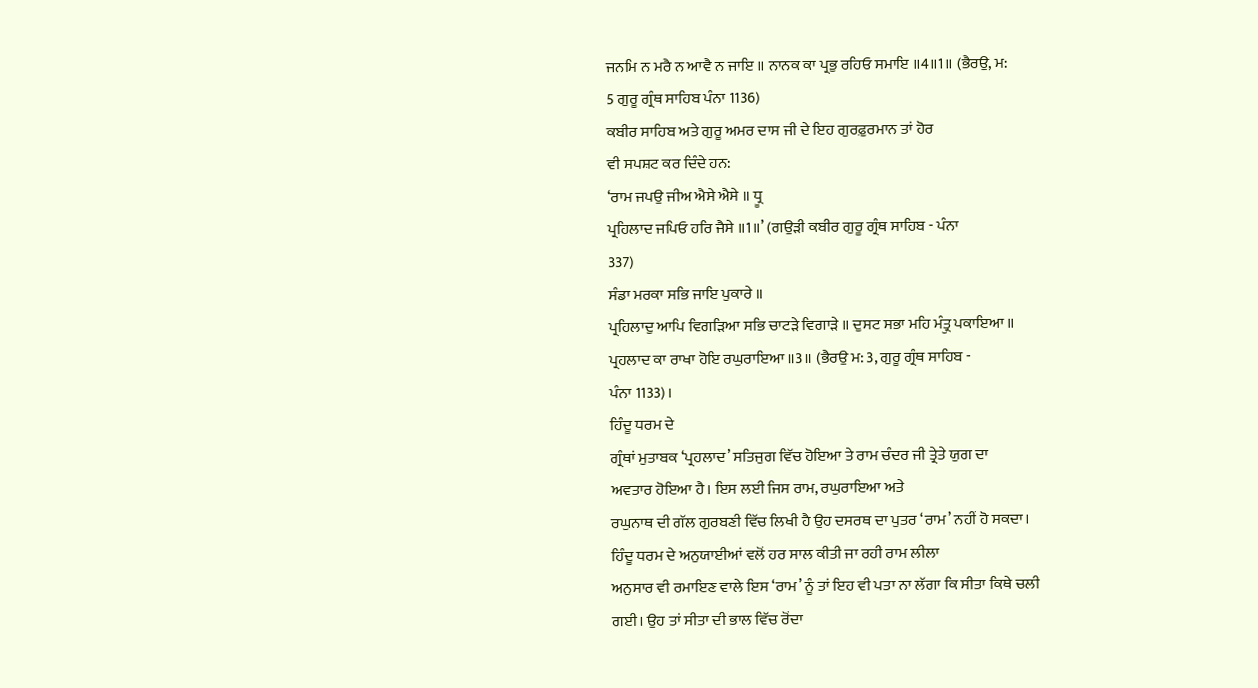ਜਨਮਿ ਨ ਮਰੈ ਨ ਆਵੈ ਨ ਜਾਇ ॥ ਨਾਨਕ ਕਾ ਪ੍ਰਭੁ ਰਹਿਓ ਸਮਾਇ ॥4॥1॥ (ਭੈਰਉ, ਮ:
5 ਗੁਰੂ ਗ੍ਰੰਥ ਸਾਹਿਬ ਪੰਨਾ 1136)
ਕਬੀਰ ਸਾਹਿਬ ਅਤੇ ਗੁਰੂ ਅਮਰ ਦਾਸ ਜੀ ਦੇ ਇਹ ਗੁਰਫ਼ੁਰਮਾਨ ਤਾਂ ਹੋਰ
ਵੀ ਸਪਸ਼ਟ ਕਰ ਦਿੰਦੇ ਹਨ:
‘ਰਾਮ ਜਪਉ ਜੀਅ ਐਸੇ ਐਸੇ ॥ ਧ੍ਰੂ
ਪ੍ਰਹਿਲਾਦ ਜਪਿਓ ਹਰਿ ਜੈਸੇ ॥1॥’ (ਗਉੜੀ ਕਬੀਰ ਗੁਰੂ ਗ੍ਰੰਥ ਸਾਹਿਬ - ਪੰਨਾ
337)
ਸੰਡਾ ਮਰਕਾ ਸਭਿ ਜਾਇ ਪੁਕਾਰੇ ॥
ਪ੍ਰਹਿਲਾਦੁ ਆਪਿ ਵਿਗੜਿਆ ਸਭਿ ਚਾਟੜੇ ਵਿਗਾੜੇ ॥ ਦੁਸਟ ਸਭਾ ਮਹਿ ਮੰਤ੍ਰੁ ਪਕਾਇਆ ॥
ਪ੍ਰਹਲਾਦ ਕਾ ਰਾਖਾ ਹੋਇ ਰਘੁਰਾਇਆ ॥3॥ (ਭੈਰਉ ਮ: 3, ਗੁਰੂ ਗ੍ਰੰਥ ਸਾਹਿਬ -
ਪੰਨਾ 1133)।
ਹਿੰਦੂ ਧਰਮ ਦੇ
ਗ੍ਰੰਥਾਂ ਮੁਤਾਬਕ ‘ਪ੍ਰਹਲਾਦ’ ਸਤਿਜੁਗ ਵਿੱਚ ਹੋਇਆ ਤੇ ਰਾਮ ਚੰਦਰ ਜੀ ਤ੍ਰੇਤੇ ਯੁਗ ਦਾ
ਅਵਤਾਰ ਹੋਇਆ ਹੈ। ਇਸ ਲਈ ਜਿਸ ਰਾਮ, ਰਘੁਰਾਇਆ ਅਤੇ
ਰਘੁਨਾਥ ਦੀ ਗੱਲ ਗੁਰਬਣੀ ਵਿੱਚ ਲਿਖੀ ਹੈ ਉਹ ਦਸਰਥ ਦਾ ਪੁਤਰ ‘ਰਾਮ’ ਨਹੀਂ ਹੋ ਸਕਦਾ।
ਹਿੰਦੂ ਧਰਮ ਦੇ ਅਨੁਯਾਈਆਂ ਵਲੋਂ ਹਰ ਸਾਲ ਕੀਤੀ ਜਾ ਰਹੀ ਰਾਮ ਲੀਲਾ
ਅਨੁਸਾਰ ਵੀ ਰਮਾਇਣ ਵਾਲੇ ਇਸ ‘ਰਾਮ’ ਨੂੰ ਤਾਂ ਇਹ ਵੀ ਪਤਾ ਨਾ ਲੱਗਾ ਕਿ ਸੀਤਾ ਕਿਥੇ ਚਲੀ
ਗਈ। ਉਹ ਤਾਂ ਸੀਤਾ ਦੀ ਭਾਲ ਵਿੱਚ ਰੋਂਦਾ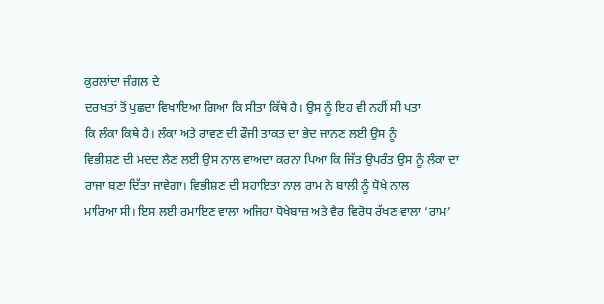ਕੁਰਲਾਂਦਾ ਜੰਗਲ ਦੇ
ਦਰਖਤਾਂ ਤੋਂ ਪੁਛਦਾ ਵਿਖਾਇਆ ਗਿਆ ਕਿ ਸੀਤਾ ਕਿੱਥੇ ਹੈ। ਉਸ ਨੂੰ ਇਹ ਵੀ ਨਹੀਂ ਸੀ ਪਤਾ
ਕਿ ਲੰਕਾ ਕਿਥੇ ਹੈ। ਲੰਕਾ ਅਤੇ ਰਾਵਣ ਦੀ ਫੌਜੀ ਤਾਕਤ ਦਾ ਭੇਦ ਜਾਨਣ ਲਈ ਉਸ ਨੂੰ
ਵਿਭੀਸ਼ਣ ਦੀ ਮਦਦ ਲੈਣ ਲਈ ਉਸ ਨਾਲ ਵਾਅਦਾ ਕਰਨਾ ਪਿਆ ਕਿ ਜਿੱਤ ਉਪਰੰਤ ਉਸ ਨੂੰ ਲੰਕਾ ਦਾ
ਰਾਜਾ ਬਣਾ ਦਿੱਤਾ ਜਾਵੇਗਾ। ਵਿਭੀਸ਼ਣ ਦੀ ਸਹਾਇਤਾ ਨਾਲ ਰਾਮ ਨੇ ਬਾਲੀ ਨੂੰ ਧੋਖੇ ਨਾਲ
ਮਾਰਿਆ ਸੀ। ਇਸ ਲਈ ਰਮਾਇਣ ਵਾਲਾ ਅਜਿਹਾ ਧੋਖੇਬਾਜ਼ ਅਤੇ ਵੈਰ ਵਿਰੋਧ ਰੱਖਣ ਵਾਲਾ ‘ਰਾਮ’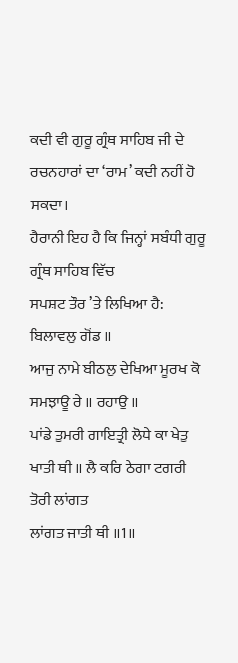ਕਦੀ ਵੀ ਗੁਰੂ ਗ੍ਰੰਥ ਸਾਹਿਬ ਜੀ ਦੇ ਰਚਨਹਾਰਾਂ ਦਾ ‘ਰਾਮ’ ਕਦੀ ਨਹੀਂ ਹੋ ਸਕਦਾ।
ਹੈਰਾਨੀ ਇਹ ਹੈ ਕਿ ਜਿਨ੍ਹਾਂ ਸਬੰਧੀ ਗੁਰੂ ਗ੍ਰੰਥ ਸਾਹਿਬ ਵਿੱਚ
ਸਪਸ਼ਟ ਤੌਰ ’ਤੇ ਲਿਖਿਆ ਹੈ:
ਬਿਲਾਵਲੁ ਗੋਂਡ ॥
ਆਜੁ ਨਾਮੇ ਬੀਠਲੁ ਦੇਖਿਆ ਮੂਰਖ ਕੋ ਸਮਝਾਊ ਰੇ ॥ ਰਹਾਉ ॥
ਪਾਂਡੇ ਤੁਮਰੀ ਗਾਇਤ੍ਰੀ ਲੋਧੇ ਕਾ ਖੇਤੁ ਖਾਤੀ ਥੀ ॥ ਲੈ ਕਰਿ ਠੇਗਾ ਟਗਰੀ ਤੋਰੀ ਲਾਂਗਤ
ਲਾਂਗਤ ਜਾਤੀ ਥੀ ॥1॥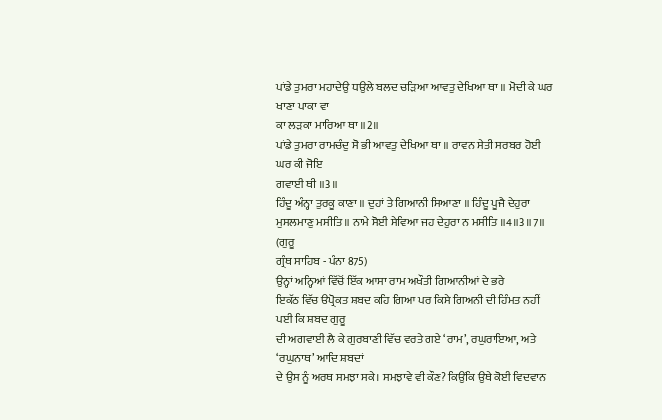ਪਾਂਡੇ ਤੁਮਰਾ ਮਹਾਦੇਉ ਧਉਲੇ ਬਲਦ ਚੜਿਆ ਆਵਤੁ ਦੇਖਿਆ ਥਾ ॥ ਮੋਦੀ ਕੇ ਘਰ ਖਾਣਾ ਪਾਕਾ ਵਾ
ਕਾ ਲੜਕਾ ਮਾਰਿਆ ਥਾ ॥2॥
ਪਾਂਡੇ ਤੁਮਰਾ ਰਾਮਚੰਦੁ ਸੋ ਭੀ ਆਵਤੁ ਦੇਖਿਆ ਥਾ ॥ ਰਾਵਨ ਸੇਤੀ ਸਰਬਰ ਹੋਈ ਘਰ ਕੀ ਜੋਇ
ਗਵਾਈ ਥੀ ॥3॥
ਹਿੰਦੂ ਅੰਨ੍ਹਾ ਤੁਰਕੂ ਕਾਣਾ ॥ ਦੁਹਾਂ ਤੇ ਗਿਆਨੀ ਸਿਆਣਾ ॥ ਹਿੰਦੂ ਪੂਜੈ ਦੇਹੁਰਾ
ਮੁਸਲਮਾਣੁ ਮਸੀਤਿ ॥ ਨਾਮੇ ਸੋਈ ਸੇਵਿਆ ਜਹ ਦੇਹੁਰਾ ਨ ਮਸੀਤਿ ॥4॥3॥7॥ (ਗੁਰੂ
ਗ੍ਰੰਥ ਸਾਹਿਬ - ਪੰਨਾ 875)
ਉਨ੍ਹਾਂ ਅਨ੍ਹਿਆਂ ਵਿੱਚੋਂ ਇੱਕ ਆਸਾ ਰਾਮ ਅਖੌਤੀ ਗਿਆਨੀਆਂ ਦੇ ਭਰੇ
ਇਕੱਠ ਵਿੱਚ ੳਪ੍ਰੋਕਤ ਸ਼ਬਦ ਕਹਿ ਗਿਆ ਪਰ ਕਿਸੇ ਗਿਅਨੀ ਦੀ ਹਿੰਮਤ ਨਹੀਂ ਪਈ ਕਿ ਸ਼ਬਦ ਗੁਰੂ
ਦੀ ਅਗਵਾਈ ਲੈ ਕੇ ਗੁਰਬਾਣੀ ਵਿੱਚ ਵਰਤੇ ਗਏ ‘ਰਾਮ’, ਰਘੁਰਾਇਆ, ਅਤੇ ‘ਰਘੁਨਾਥ’ ਆਦਿ ਸ਼ਬਦਾਂ
ਦੇ ਉਸ ਨੂੰ ਅਰਥ ਸਮਝਾ ਸਕੇ। ਸਮਝਾਵੇ ਵੀ ਕੌਣ? ਕਿਉਂਕਿ ਉਥੇ ਕੋਈ ਵਿਦਵਾਨ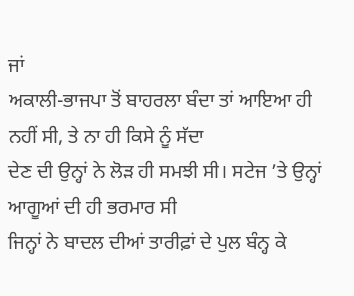ਜਾਂ
ਅਕਾਲੀ-ਭਾਜਪਾ ਤੋਂ ਬਾਹਰਲਾ ਬੰਦਾ ਤਾਂ ਆਇਆ ਹੀ ਨਹੀਂ ਸੀ, ਤੇ ਨਾ ਹੀ ਕਿਸੇ ਨੂੰ ਸੱਦਾ
ਦੇਣ ਦੀ ਉਨ੍ਹਾਂ ਨੇ ਲੋੜ ਹੀ ਸਮਝੀ ਸੀ। ਸਟੇਜ ’ਤੇ ਉਨ੍ਹਾਂ ਆਗੂਆਂ ਦੀ ਹੀ ਭਰਮਾਰ ਸੀ
ਜਿਨ੍ਹਾਂ ਨੇ ਬਾਦਲ ਦੀਆਂ ਤਾਰੀਫ਼ਾਂ ਦੇ ਪੁਲ ਬੰਨ੍ਹ ਕੇ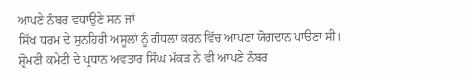ਆਪਣੇ ਨੰਬਰ ਵਧਾਉਣੇ ਸਨ ਜਾਂ
ਸਿੱਖ ਧਰਮ ਦੇ ਸੁਨਹਿਰੀ ਅਸੂਲਾਂ ਨੂੰ ਗੰਧਲਾ ਕਰਨ ਵਿੱਚ ਆਪਣਾ ਯੋਗਦਾਨ ਪਾੳਣਾ ਸੀ।
ਸ਼੍ਰੋਮਣੀ ਕਮੇਟੀ ਦੇ ਪ੍ਰਧਾਨ ਅਵਤਾਰ ਸਿੰਘ ਮੱਕੜ ਨੇ ਵੀ ਆਪਣੇ ਨੰਬਰ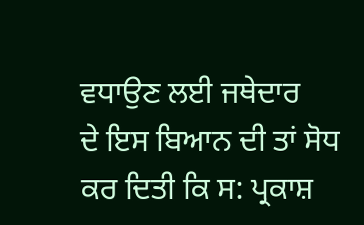ਵਧਾਉਣ ਲਈ ਜਥੇਦਾਰ
ਦੇ ਇਸ ਬਿਆਨ ਦੀ ਤਾਂ ਸੋਧ ਕਰ ਦਿਤੀ ਕਿ ਸ: ਪ੍ਰਕਾਸ਼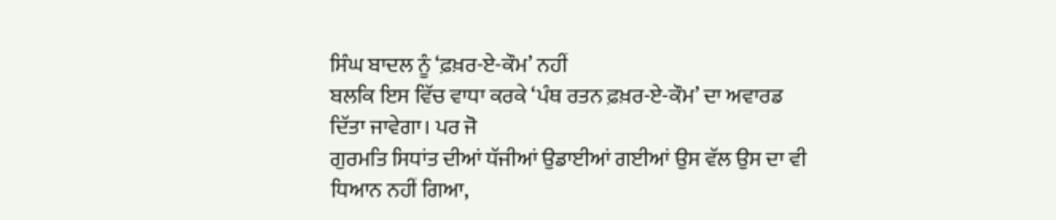ਸਿੰਘ ਬਾਦਲ ਨੂੰ ‘ਫ਼ਖ਼ਰ-ਏ-ਕੌਮ’ ਨਹੀਂ
ਬਲਕਿ ਇਸ ਵਿੱਚ ਵਾਧਾ ਕਰਕੇ ‘ਪੰਥ ਰਤਨ ਫ਼ਖ਼ਰ-ਏ-ਕੌਮ’ ਦਾ ਅਵਾਰਡ ਦਿੱਤਾ ਜਾਵੇਗਾ। ਪਰ ਜੋ
ਗੁਰਮਤਿ ਸਿਧਾਂਤ ਦੀਆਂ ਧੱਜੀਆਂ ਉਡਾਈਆਂ ਗਈਆਂ ਉਸ ਵੱਲ ਉਸ ਦਾ ਵੀ ਧਿਆਨ ਨਹੀਂ ਗਿਆ,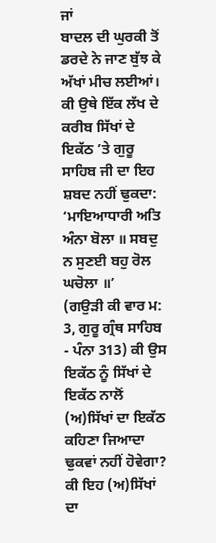ਜਾਂ
ਬਾਦਲ ਦੀ ਘੁਰਕੀ ਤੋਂ ਡਰਦੇ ਨੇ ਜਾਣ ਬੁੱਝ ਕੇ ਅੱਖਾਂ ਮੀਚ ਲਈਆਂ। ਕੀ ਉਥੇ ਇੱਕ ਲੱਖ ਦੇ
ਕਰੀਬ ਸਿੱਖਾਂ ਦੇ ਇਕੱਠ ’ਤੇ ਗੁਰੂ ਸਾਹਿਬ ਜੀ ਦਾ ਇਹ ਸ਼ਬਦ ਨਹੀਂ ਢੁਕਦਾ:
‘ਮਾਇਆਧਾਰੀ ਅਤਿ ਅੰਨਾ ਬੋਲਾ ॥ ਸਬਦੁ ਨ ਸੁਣਈ ਬਹੁ ਰੋਲ ਘਚੋਲਾ ॥’
(ਗਉੜੀ ਕੀ ਵਾਰ ਮ: 3, ਗੁਰੂ ਗ੍ਰੰਥ ਸਾਹਿਬ - ਪੰਨਾ 313) ਕੀ ਉਸ ਇਕੱਠ ਨੂੰ ਸਿੱਖਾਂ ਦੇ
ਇਕੱਠ ਨਾਲੋਂ (ਅ)ਸਿੱਖਾਂ ਦਾ ਇਕੱਠ ਕਹਿਣਾ ਜਿਆਦਾ ਢੁਕਵਾਂ ਨਹੀਂ ਹੋਵੇਗਾ? ਕੀ ਇਹ (ਅ)ਸਿੱਖਾਂ
ਦਾ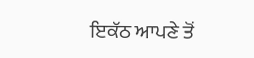ਇਕੱਠ ਆਪਣੇ ਤੋਂ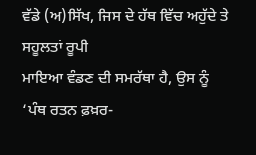ਵੱਡੇ (ਅ)ਸਿੱਖ, ਜਿਸ ਦੇ ਹੱਥ ਵਿੱਚ ਅਹੁੱਦੇ ਤੇ ਸਹੂਲਤਾਂ ਰੂਪੀ
ਮਾਇਆ ਵੰਡਣ ਦੀ ਸਮਰੱਥਾ ਹੈ, ਉਸ ਨੂੰ ‘ਪੰਥ ਰਤਨ ਫ਼ਖ਼ਰ-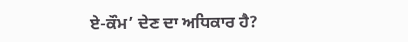ਏ-ਕੌਮ’ ਦੇਣ ਦਾ ਅਧਿਕਾਰ ਹੈ?